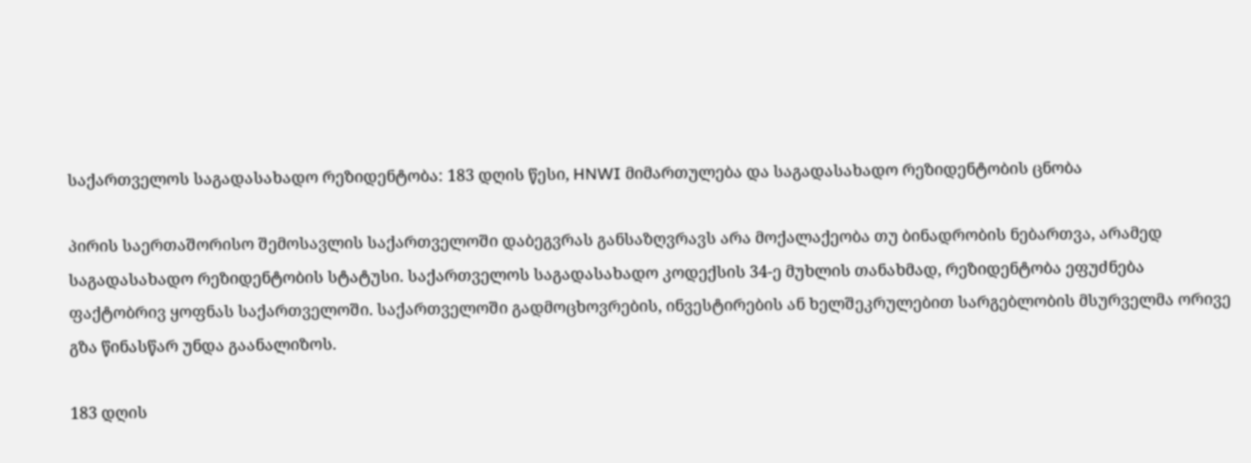საქართველოს საგადასახადო რეზიდენტობა: 183 დღის წესი, HNWI მიმართულება და საგადასახადო რეზიდენტობის ცნობა

პირის საერთაშორისო შემოსავლის საქართველოში დაბეგვრას განსაზღვრავს არა მოქალაქეობა თუ ბინადრობის ნებართვა, არამედ საგადასახადო რეზიდენტობის სტატუსი. საქართველოს საგადასახადო კოდექსის 34-ე მუხლის თანახმად, რეზიდენტობა ეფუძნება ფაქტობრივ ყოფნას საქართველოში. საქართველოში გადმოცხოვრების, ინვესტირების ან ხელშეკრულებით სარგებლობის მსურველმა ორივე გზა წინასწარ უნდა გაანალიზოს.

183 დღის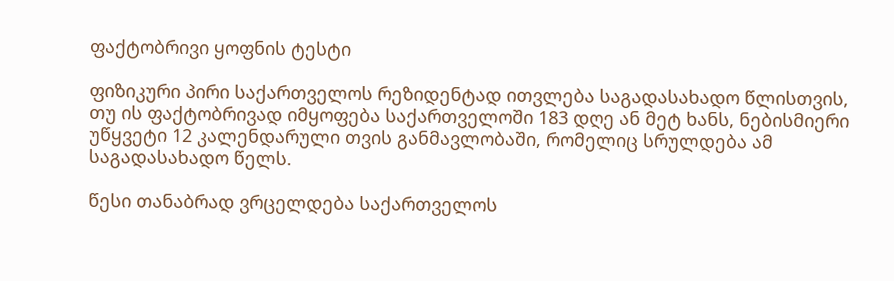ფაქტობრივი ყოფნის ტესტი

ფიზიკური პირი საქართველოს რეზიდენტად ითვლება საგადასახადო წლისთვის, თუ ის ფაქტობრივად იმყოფება საქართველოში 183 დღე ან მეტ ხანს, ნებისმიერი უწყვეტი 12 კალენდარული თვის განმავლობაში, რომელიც სრულდება ამ საგადასახადო წელს.

წესი თანაბრად ვრცელდება საქართველოს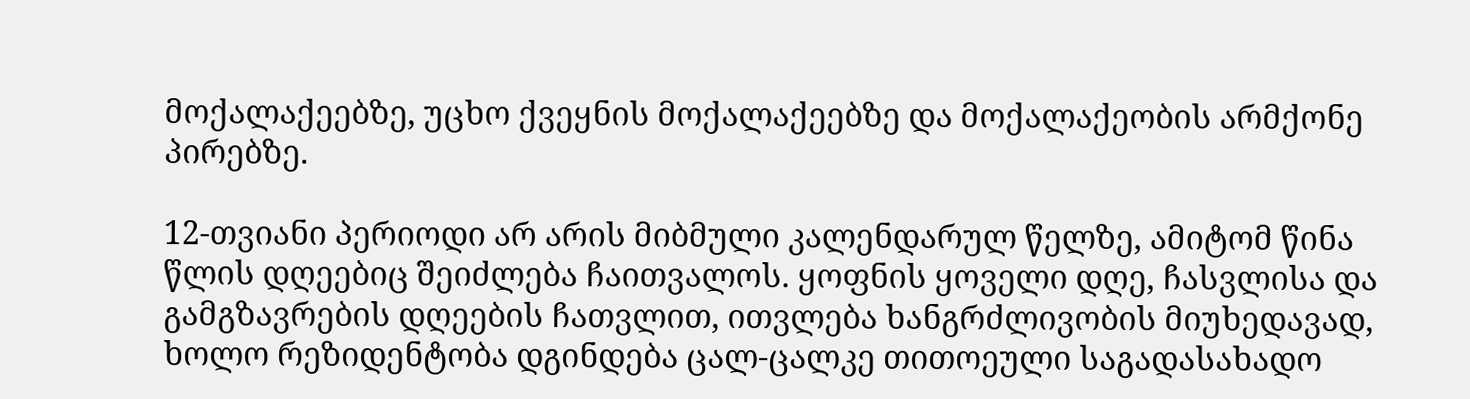მოქალაქეებზე, უცხო ქვეყნის მოქალაქეებზე და მოქალაქეობის არმქონე პირებზე.

12-თვიანი პერიოდი არ არის მიბმული კალენდარულ წელზე, ამიტომ წინა წლის დღეებიც შეიძლება ჩაითვალოს. ყოფნის ყოველი დღე, ჩასვლისა და გამგზავრების დღეების ჩათვლით, ითვლება ხანგრძლივობის მიუხედავად, ხოლო რეზიდენტობა დგინდება ცალ-ცალკე თითოეული საგადასახადო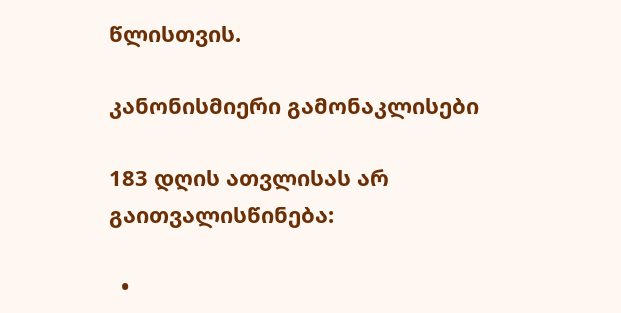წლისთვის.

კანონისმიერი გამონაკლისები

183 დღის ათვლისას არ გაითვალისწინება:

  •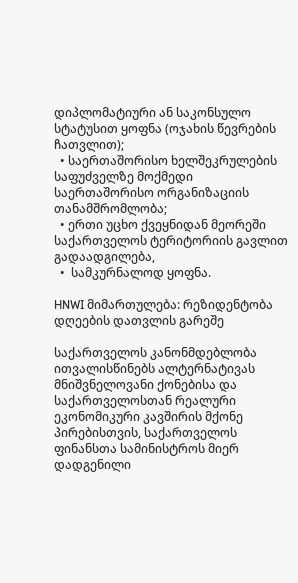დიპლომატიური ან საკონსულო სტატუსით ყოფნა (ოჯახის წევრების ჩათვლით);
  • საერთაშორისო ხელშეკრულების საფუძველზე მოქმედი საერთაშორისო ორგანიზაციის თანამშრომლობა;
  • ერთი უცხო ქვეყნიდან მეორეში საქართველოს ტერიტორიის გავლით გადაადგილება,
  •  სამკურნალოდ ყოფნა.

HNWI მიმართულება: რეზიდენტობა დღეების დათვლის გარეშე

საქართველოს კანონმდებლობა ითვალისწინებს ალტერნატივას მნიშვნელოვანი ქონებისა და საქართველოსთან რეალური ეკონომიკური კავშირის მქონე პირებისთვის, საქართველოს ფინანსთა სამინისტროს მიერ დადგენილი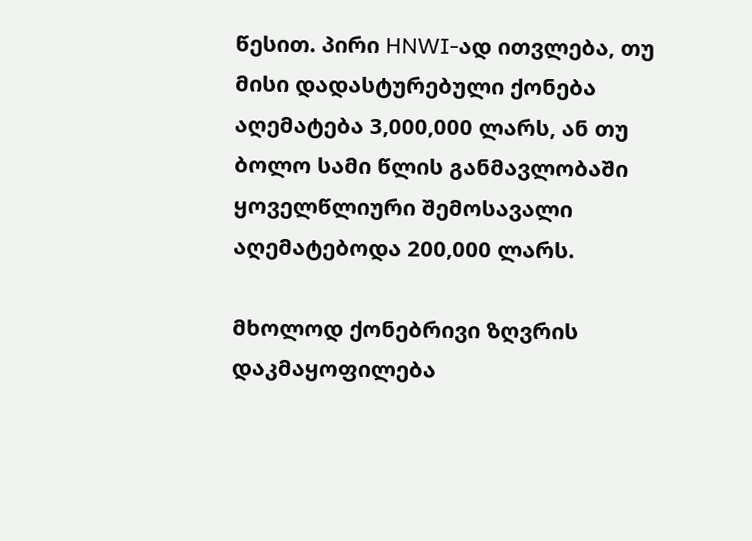წესით. პირი HNWI-ად ითვლება, თუ მისი დადასტურებული ქონება აღემატება 3,000,000 ლარს, ან თუ ბოლო სამი წლის განმავლობაში ყოველწლიური შემოსავალი აღემატებოდა 200,000 ლარს.

მხოლოდ ქონებრივი ზღვრის დაკმაყოფილება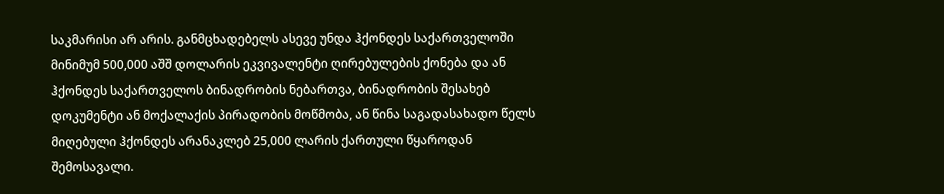საკმარისი არ არის. განმცხადებელს ასევე უნდა ჰქონდეს საქართველოში მინიმუმ 500,000 აშშ დოლარის ეკვივალენტი ღირებულების ქონება და ან ჰქონდეს საქართველოს ბინადრობის ნებართვა, ბინადრობის შესახებ დოკუმენტი ან მოქალაქის პირადობის მოწმობა, ან წინა საგადასახადო წელს მიღებული ჰქონდეს არანაკლებ 25,000 ლარის ქართული წყაროდან შემოსავალი.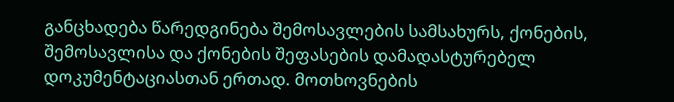განცხადება წარედგინება შემოსავლების სამსახურს, ქონების, შემოსავლისა და ქონების შეფასების დამადასტურებელ დოკუმენტაციასთან ერთად. მოთხოვნების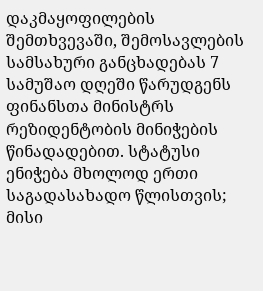დაკმაყოფილების შემთხვევაში, შემოსავლების სამსახური განცხადებას 7 სამუშაო დღეში წარუდგენს ფინანსთა მინისტრს რეზიდენტობის მინიჭების წინადადებით. სტატუსი ენიჭება მხოლოდ ერთი საგადასახადო წლისთვის; მისი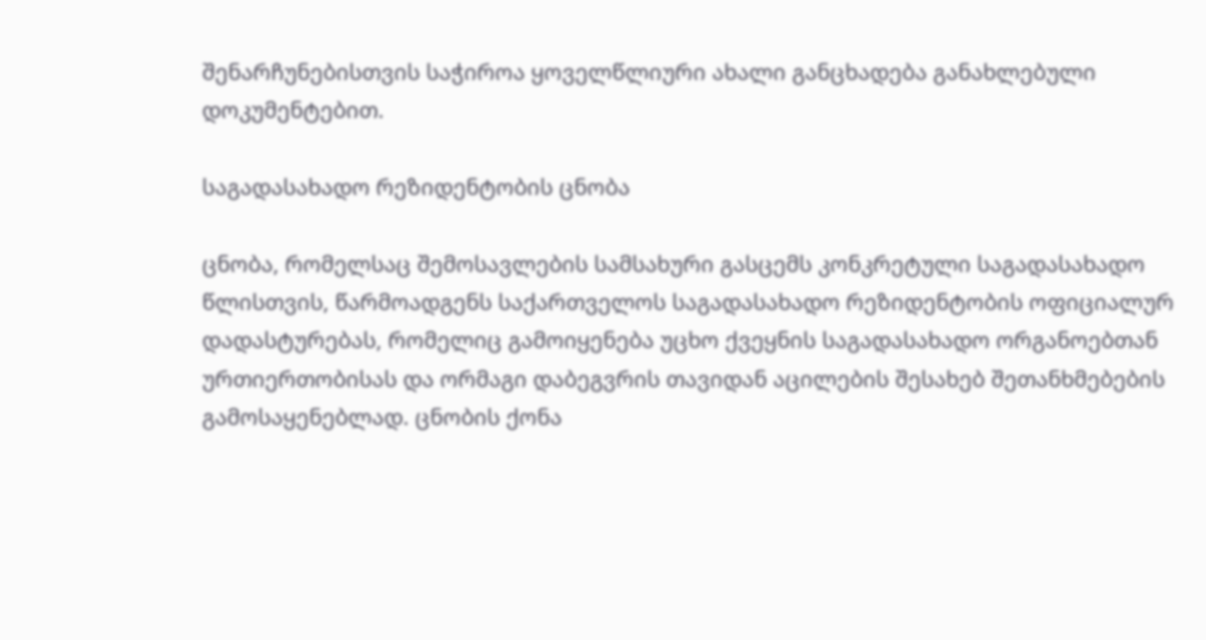შენარჩუნებისთვის საჭიროა ყოველწლიური ახალი განცხადება განახლებული დოკუმენტებით.

საგადასახადო რეზიდენტობის ცნობა

ცნობა, რომელსაც შემოსავლების სამსახური გასცემს კონკრეტული საგადასახადო წლისთვის, წარმოადგენს საქართველოს საგადასახადო რეზიდენტობის ოფიციალურ დადასტურებას, რომელიც გამოიყენება უცხო ქვეყნის საგადასახადო ორგანოებთან ურთიერთობისას და ორმაგი დაბეგვრის თავიდან აცილების შესახებ შეთანხმებების გამოსაყენებლად. ცნობის ქონა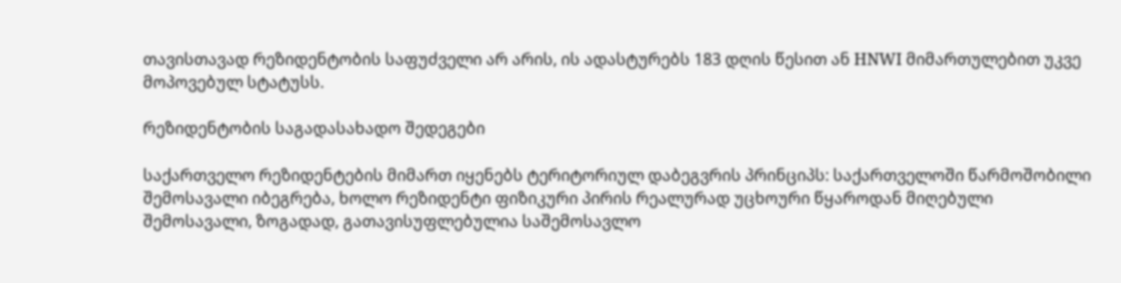თავისთავად რეზიდენტობის საფუძველი არ არის, ის ადასტურებს 183 დღის წესით ან HNWI მიმართულებით უკვე მოპოვებულ სტატუსს.

რეზიდენტობის საგადასახადო შედეგები

საქართველო რეზიდენტების მიმართ იყენებს ტერიტორიულ დაბეგვრის პრინციპს: საქართველოში წარმოშობილი შემოსავალი იბეგრება, ხოლო რეზიდენტი ფიზიკური პირის რეალურად უცხოური წყაროდან მიღებული შემოსავალი, ზოგადად, გათავისუფლებულია საშემოსავლო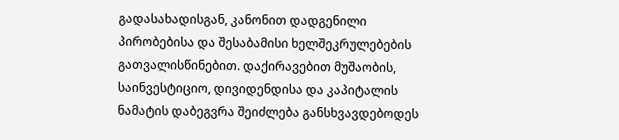გადასახადისგან, კანონით დადგენილი პირობებისა და შესაბამისი ხელშეკრულებების გათვალისწინებით. დაქირავებით მუშაობის, საინვესტიციო, დივიდენდისა და კაპიტალის ნამატის დაბეგვრა შეიძლება განსხვავდებოდეს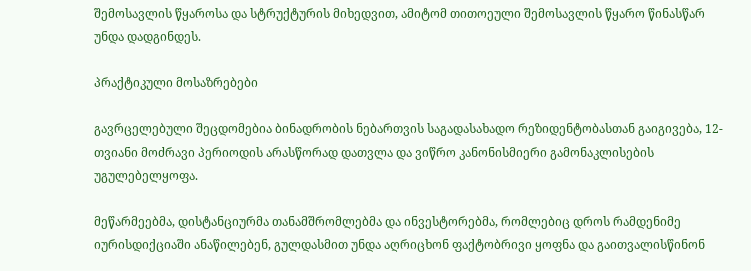შემოსავლის წყაროსა და სტრუქტურის მიხედვით, ამიტომ თითოეული შემოსავლის წყარო წინასწარ უნდა დადგინდეს.

პრაქტიკული მოსაზრებები

გავრცელებული შეცდომებია ბინადრობის ნებართვის საგადასახადო რეზიდენტობასთან გაიგივება, 12-თვიანი მოძრავი პერიოდის არასწორად დათვლა და ვიწრო კანონისმიერი გამონაკლისების უგულებელყოფა.

მეწარმეებმა, დისტანციურმა თანამშრომლებმა და ინვესტორებმა, რომლებიც დროს რამდენიმე იურისდიქციაში ანაწილებენ, გულდასმით უნდა აღრიცხონ ფაქტობრივი ყოფნა და გაითვალისწინონ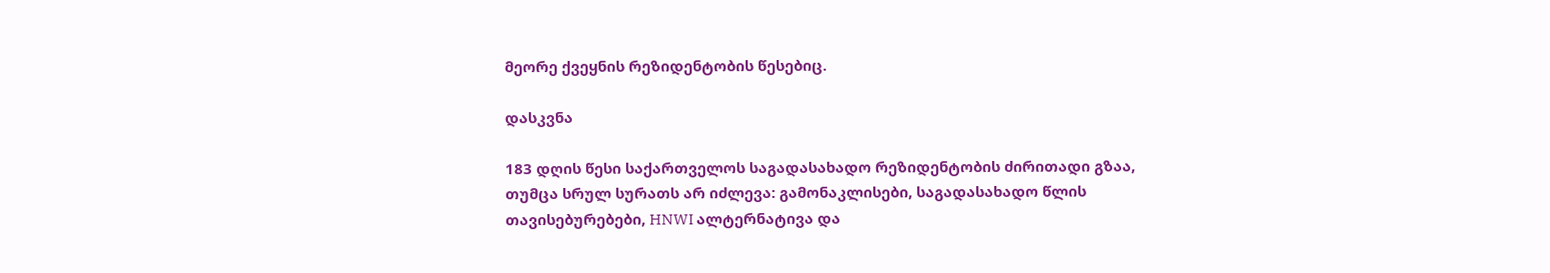მეორე ქვეყნის რეზიდენტობის წესებიც.

დასკვნა

183 დღის წესი საქართველოს საგადასახადო რეზიდენტობის ძირითადი გზაა, თუმცა სრულ სურათს არ იძლევა: გამონაკლისები, საგადასახადო წლის თავისებურებები, HNWI ალტერნატივა და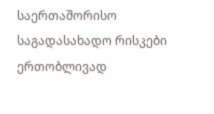საერთაშორისო საგადასახადო რისკები ერთობლივად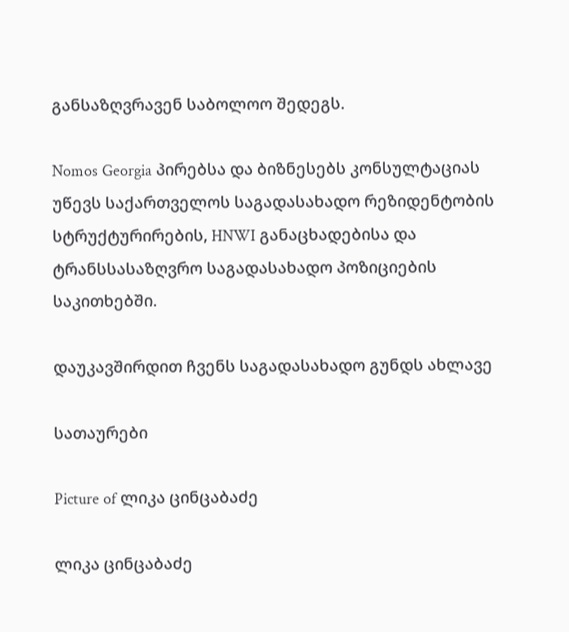განსაზღვრავენ საბოლოო შედეგს.

Nomos Georgia პირებსა და ბიზნესებს კონსულტაციას უწევს საქართველოს საგადასახადო რეზიდენტობის სტრუქტურირების, HNWI განაცხადებისა და ტრანსსასაზღვრო საგადასახადო პოზიციების საკითხებში.

დაუკავშირდით ჩვენს საგადასახადო გუნდს ახლავე

სათაურები

Picture of ლიკა ცინცაბაძე

ლიკა ცინცაბაძე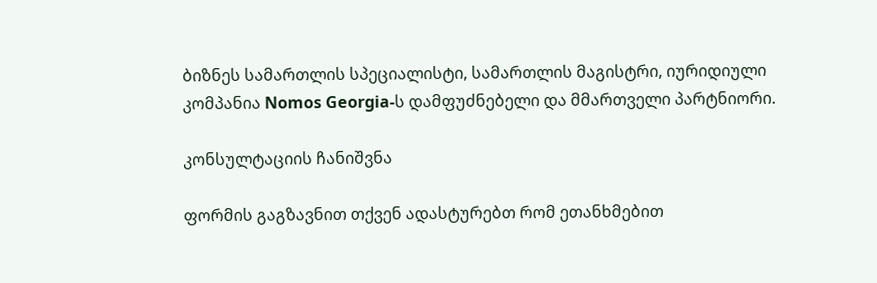ბიზნეს სამართლის სპეციალისტი, სამართლის მაგისტრი, იურიდიული კომპანია Nomos Georgia-ს დამფუძნებელი და მმართველი პარტნიორი.

კონსულტაციის ჩანიშვნა

ფორმის გაგზავნით თქვენ ადასტურებთ რომ ეთანხმებით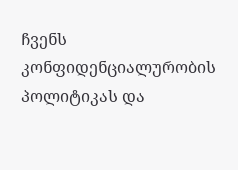ჩვენს კონფიდენციალურობის პოლიტიკას და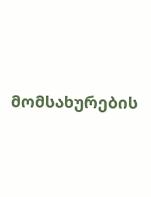მომსახურების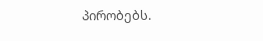პირობებს.